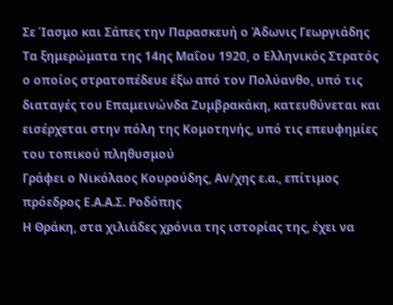Σε Ίασμο και Σάπες την Παρασκευή ο Άδωνις Γεωργιάδης
Τα ξημερώματα της 14ης Μαΐου 1920, ο Ελληνικός Στρατός ο οποίος στρατοπέδευε έξω από τον Πολύανθο, υπό τις διαταγές του Επαμεινώνδα Ζυμβρακάκη, κατευθύνεται και εισέρχεται στην πόλη της Κομοτηνής, υπό τις επευφημίες του τοπικού πληθυσμού
Γράφει ο Νικόλαος Κουρούδης, Αν/χης ε.α., επίτιμος πρόεδρος Ε.Α.Α.Σ. Ροδόπης
Η Θράκη, στα χιλιάδες χρόνια της ιστορίας της, έχει να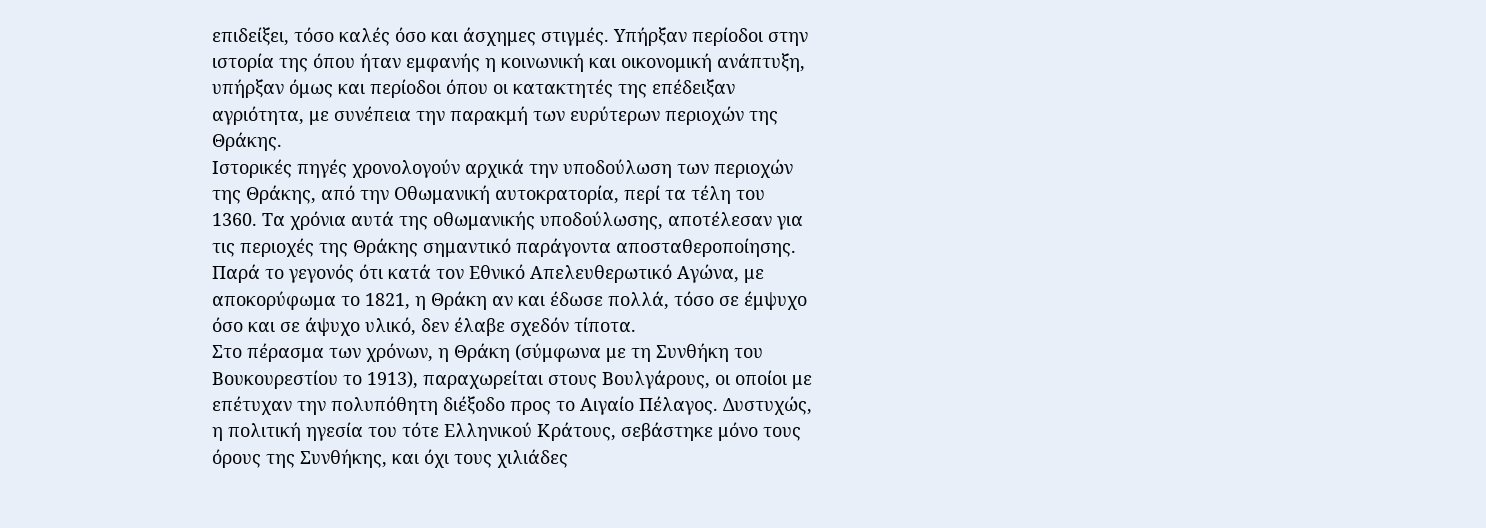επιδείξει, τόσο καλές όσο και άσχημες στιγμές. Υπήρξαν περίοδοι στην ιστορία της όπου ήταν εμφανής η κοινωνική και οικονομική ανάπτυξη, υπήρξαν όμως και περίοδοι όπου οι κατακτητές της επέδειξαν αγριότητα, με συνέπεια την παρακμή των ευρύτερων περιοχών της Θράκης.
Ιστορικές πηγές χρονολογούν αρχικά την υποδούλωση των περιοχών της Θράκης, από την Οθωμανική αυτοκρατορία, περί τα τέλη του 1360. Τα χρόνια αυτά της οθωμανικής υποδούλωσης, αποτέλεσαν για τις περιοχές της Θράκης σημαντικό παράγοντα αποσταθεροποίησης. Παρά το γεγονός ότι κατά τον Εθνικό Απελευθερωτικό Αγώνα, με αποκορύφωμα το 1821, η Θράκη αν και έδωσε πολλά, τόσο σε έμψυχο όσο και σε άψυχο υλικό, δεν έλαβε σχεδόν τίποτα.
Στο πέρασμα των χρόνων, η Θράκη (σύμφωνα με τη Συνθήκη του Βουκουρεστίου το 1913), παραχωρείται στους Βουλγάρους, οι οποίοι με επέτυχαν την πολυπόθητη διέξοδο προς το Αιγαίο Πέλαγος. Δυστυχώς, η πολιτική ηγεσία του τότε Ελληνικού Κράτους, σεβάστηκε μόνο τους όρους της Συνθήκης, και όχι τους χιλιάδες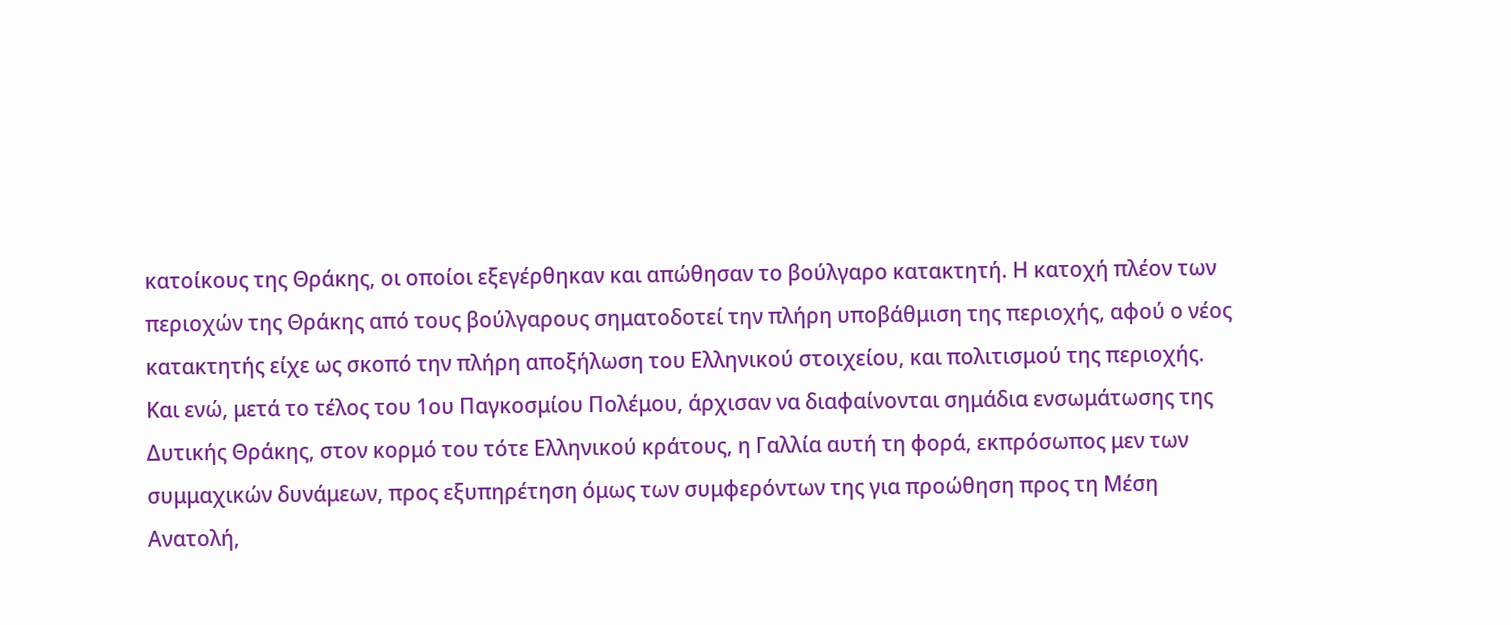κατοίκους της Θράκης, οι οποίοι εξεγέρθηκαν και απώθησαν το βούλγαρο κατακτητή. Η κατοχή πλέον των περιοχών της Θράκης από τους βούλγαρους σηματοδοτεί την πλήρη υποβάθμιση της περιοχής, αφού ο νέος κατακτητής είχε ως σκοπό την πλήρη αποξήλωση του Ελληνικού στοιχείου, και πολιτισμού της περιοχής.
Και ενώ, μετά το τέλος του 1ου Παγκοσμίου Πολέμου, άρχισαν να διαφαίνονται σημάδια ενσωμάτωσης της Δυτικής Θράκης, στον κορμό του τότε Ελληνικού κράτους, η Γαλλία αυτή τη φορά, εκπρόσωπος μεν των συμμαχικών δυνάμεων, προς εξυπηρέτηση όμως των συμφερόντων της για προώθηση προς τη Μέση Ανατολή,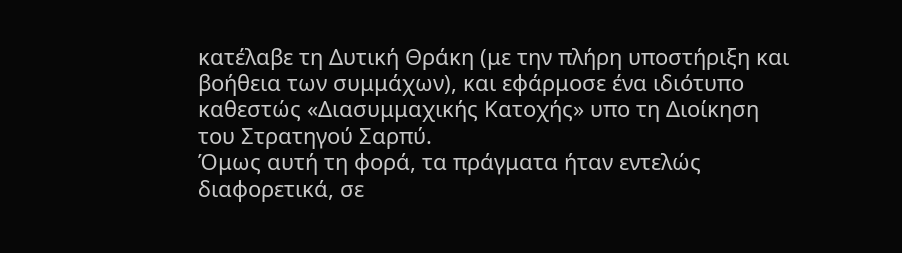κατέλαβε τη Δυτική Θράκη (με την πλήρη υποστήριξη και βοήθεια των συμμάχων), και εφάρμοσε ένα ιδιότυπο καθεστώς «Διασυμμαχικής Κατοχής» υπο τη Διοίκηση του Στρατηγού Σαρπύ.
Όμως αυτή τη φορά, τα πράγματα ήταν εντελώς διαφορετικά, σε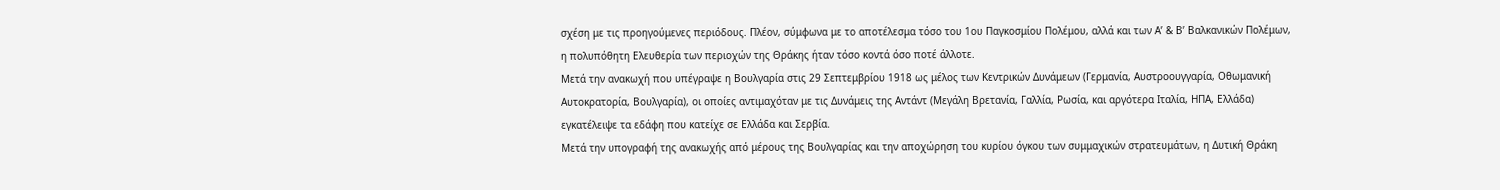σχέση με τις προηγούμενες περιόδους. Πλέον, σύμφωνα με το αποτέλεσμα τόσο του 1ου Παγκοσμίου Πολέμου, αλλά και των Α’ & Β’ Βαλκανικών Πολέμων, η πολυπόθητη Ελευθερία των περιοχών της Θράκης ήταν τόσο κοντά όσο ποτέ άλλοτε.
Μετά την ανακωχή που υπέγραψε η Βουλγαρία στις 29 Σεπτεμβρίου 1918 ως μέλος των Κεντρικών Δυνάμεων (Γερμανία, Αυστροουγγαρία, Οθωμανική Αυτοκρατορία, Βουλγαρία), οι οποίες αντιμαχόταν με τις Δυνάμεις της Αντάντ (Μεγάλη Βρετανία, Γαλλία, Ρωσία, και αργότερα Ιταλία, ΗΠΑ, Ελλάδα) εγκατέλειψε τα εδάφη που κατείχε σε Ελλάδα και Σερβία.
Μετά την υπογραφή της ανακωχής από μέρους της Βουλγαρίας και την αποχώρηση του κυρίου όγκου των συμμαχικών στρατευμάτων, η Δυτική Θράκη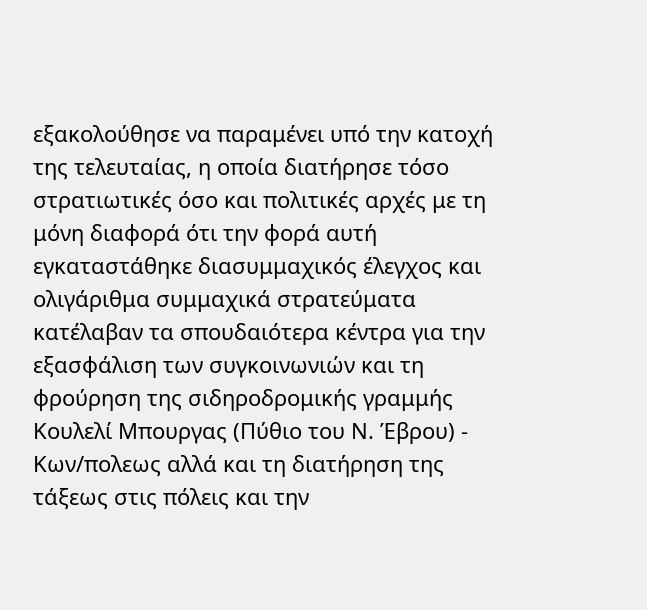εξακολούθησε να παραμένει υπό την κατοχή της τελευταίας, η οποία διατήρησε τόσο στρατιωτικές όσο και πολιτικές αρχές με τη μόνη διαφορά ότι την φορά αυτή εγκαταστάθηκε διασυμμαχικός έλεγχος και ολιγάριθμα συμμαχικά στρατεύματα κατέλαβαν τα σπουδαιότερα κέντρα για την εξασφάλιση των συγκοινωνιών και τη φρούρηση της σιδηροδρομικής γραμμής Κουλελί Μπουργας (Πύθιο του Ν. Έβρου) - Κων/πολεως αλλά και τη διατήρηση της τάξεως στις πόλεις και την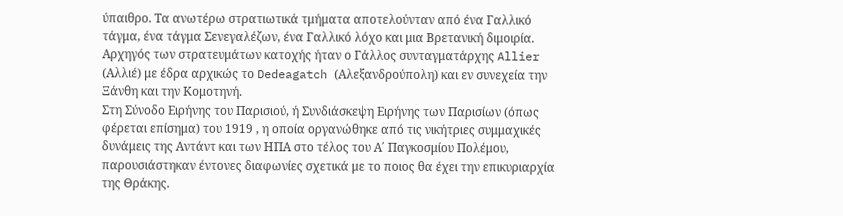ύπαιθρο. Τα ανωτέρω στρατιωτικά τμήματα αποτελούνταν από ένα Γαλλικό τάγμα, ένα τάγμα Σενεγαλέζων, ένα Γαλλικό λόχο και μια Βρετανική διμοιρία. Αρχηγός των στρατευμάτων κατοχής ήταν ο Γάλλος συνταγματάρχης Allier (Αλλιέ) με έδρα αρχικώς το Dedeagatch (Αλεξανδρούπολη) και εν συνεχεία την Ξάνθη και την Κομοτηνή.
Στη Σύνοδο Ειρήνης του Παρισιού, ή Συνδιάσκεψη Ειρήνης των Παρισίων (όπως φέρεται επίσημα) του 1919 , η οποία οργανώθηκε από τις νικήτριες συμμαχικές δυνάμεις της Αντάντ και των ΗΠΑ στο τέλος του Α΄ Παγκοσμίου Πολέμου, παρουσιάστηκαν έντονες διαφωνίες σχετικά με το ποιος θα έχει την επικυριαρχία της Θράκης.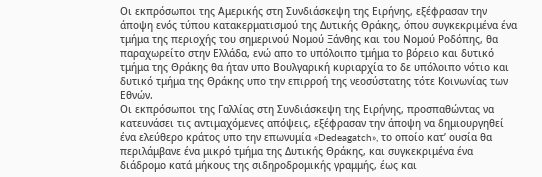Οι εκπρόσωποι της Αμερικής στη Συνδιάσκεψη της Ειρήνης, εξέφρασαν την άποψη ενός τύπου κατακερματισμού της Δυτικής Θράκης, όπου συγκεκριμένα ένα τμήμα της περιοχής του σημερινού Νομού Ξάνθης και του Νομού Ροδόπης, θα παραχωρείτο στην Ελλάδα, ενώ απο το υπόλοιπο τμήμα το βόρειο και δυτικό τμήμα της Θράκης θα ήταν υπο Βουλγαρική κυριαρχία το δε υπόλοιπο νότιο και δυτικό τμήμα της Θράκης υπο την επιρροή της νεοσύστατης τότε Κοινωνίας των Εθνών.
Οι εκπρόσωποι της Γαλλίας στη Συνδιάσκεψη της Ειρήνης, προσπαθώντας να κατευνάσει τις αντιμαχόμενες απόψεις, εξέφρασαν την άποψη να δημιουργηθεί ένα ελεύθερο κράτος υπο την επωνυμία «Dedeagatch», το οποίο κατ’ ουσία θα περιλάμβανε ένα μικρό τμήμα της Δυτικής Θράκης, και συγκεκριμένα ένα διάδρομο κατά μήκους της σιδηροδρομικής γραμμής, έως και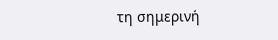τη σημερινή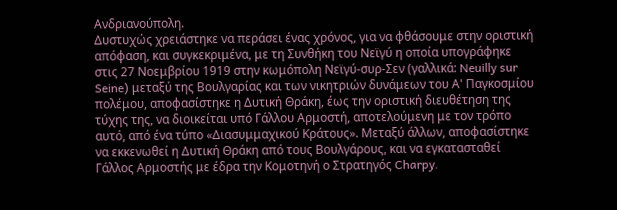Ανδριανούπολη.
Δυστυχώς χρειάστηκε να περάσει ένας χρόνος, για να φθάσουμε στην οριστική απόφαση, και συγκεκριμένα, με τη Συνθήκη του Νεϊγύ η οποία υπογράφηκε στις 27 Νοεμβρίου 1919 στην κωμόπολη Νεϊγύ-συρ-Σεν (γαλλικά: Neuilly sur Seine) μεταξύ της Βουλγαρίας και των νικητριών δυνάμεων του Α' Παγκοσμίου πολέμου, αποφασίστηκε η Δυτική Θράκη, έως την οριστική διευθέτηση της τύχης της, να διοικείται υπό Γάλλου Αρμοστή, αποτελούμενη με τον τρόπο αυτό, από ένα τύπο «Διασυμμαχικού Κράτους». Μεταξύ άλλων, αποφασίστηκε να εκκενωθεί η Δυτική Θράκη από τους Βουλγάρους, και να εγκατασταθεί Γάλλος Αρμοστής με έδρα την Κομοτηνή ο Στρατηγός Charpy.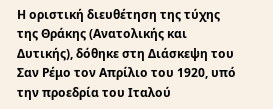Η οριστική διευθέτηση της τύχης της Θράκης (Ανατολικής και Δυτικής), δόθηκε στη Διάσκεψη του Σαν Ρέμο τον Απρίλιο του 1920, υπό την προεδρία του Ιταλού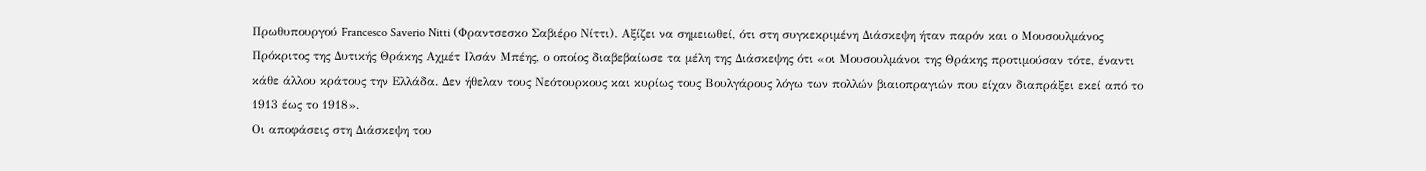Πρωθυπουργού Francesco Saverio Nitti (Φραντσεσκο Σαβιέρο Νίττι). Αξίζει να σημειωθεί, ότι στη συγκεκριμένη Διάσκεψη ήταν παρόν και ο Μουσουλμάνος Πρόκριτος της Δυτικής Θράκης Αχμέτ Ιλσάν Μπέης, ο οποίος διαβεβαίωσε τα μέλη της Διάσκεψης ότι «οι Μουσουλμάνοι της Θράκης προτιμούσαν τότε, έναντι κάθε άλλου κράτους την Ελλάδα. Δεν ήθελαν τους Νεότουρκους και κυρίως τους Βουλγάρους λόγω των πολλών βιαιοπραγιών που είχαν διαπράξει εκεί από το 1913 έως το 1918».
Οι αποφάσεις στη Διάσκεψη του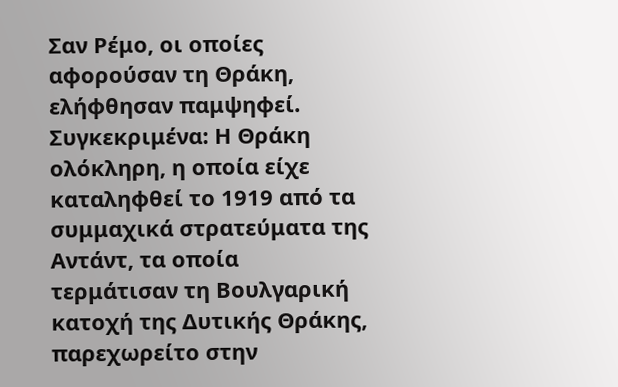Σαν Ρέμο, οι οποίες αφορούσαν τη Θράκη, ελήφθησαν παμψηφεί. Συγκεκριμένα: Η Θράκη ολόκληρη, η οποία είχε καταληφθεί το 1919 από τα συμμαχικά στρατεύματα της Αντάντ, τα οποία τερμάτισαν τη Βουλγαρική κατοχή της Δυτικής Θράκης, παρεχωρείτο στην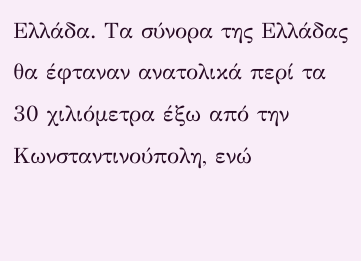Ελλάδα. Τα σύνορα της Ελλάδας θα έφταναν ανατολικά περί τα 30 χιλιόμετρα έξω από την Κωνσταντινούπολη, ενώ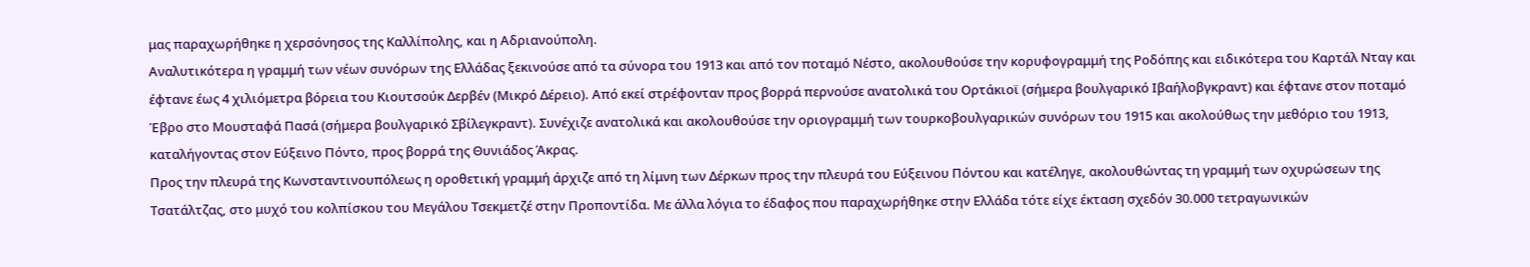μας παραχωρήθηκε η χερσόνησος της Καλλίπολης, και η Αδριανούπολη.
Αναλυτικότερα η γραμμή των νέων συνόρων της Ελλάδας ξεκινούσε από τα σύνορα του 1913 και από τον ποταμό Νέστο, ακολουθούσε την κορυφογραμμή της Ροδόπης και ειδικότερα του Καρτάλ Νταγ και έφτανε έως 4 χιλιόμετρα βόρεια του Κιουτσούκ Δερβέν (Μικρό Δέρειο). Από εκεί στρέφονταν προς βορρά περνούσε ανατολικά του Ορτάκιοϊ (σήμερα βουλγαρικό Ιβαήλοβγκραντ) και έφτανε στον ποταμό Έβρο στο Μουσταφά Πασά (σήμερα βουλγαρικό Σβίλεγκραντ). Συνέχιζε ανατολικά και ακολουθούσε την οριογραμμή των τουρκοβουλγαρικών συνόρων του 1915 και ακολούθως την μεθόριο του 1913, καταλήγοντας στον Εύξεινο Πόντο, προς βορρά της Θυνιάδος Άκρας.
Προς την πλευρά της Κωνσταντινουπόλεως η οροθετική γραμμή άρχιζε από τη λίμνη των Δέρκων προς την πλευρά του Εύξεινου Πόντου και κατέληγε, ακολουθώντας τη γραμμή των οχυρώσεων της Τσατάλτζας, στο μυχό του κολπίσκου του Μεγάλου Τσεκμετζέ στην Προποντίδα. Με άλλα λόγια το έδαφος που παραχωρήθηκε στην Ελλάδα τότε είχε έκταση σχεδόν 30.000 τετραγωνικών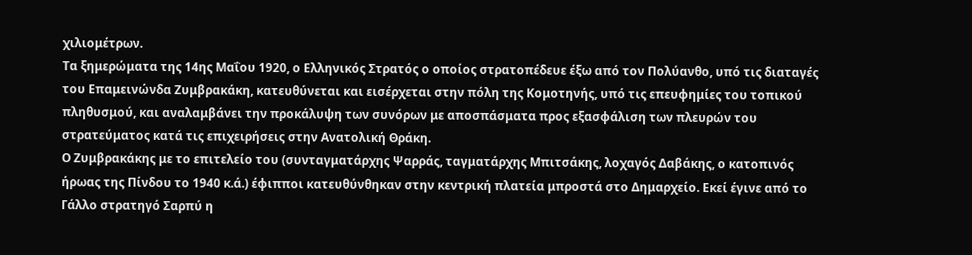χιλιομέτρων.
Τα ξημερώματα της 14ης Μαΐου 1920, ο Ελληνικός Στρατός ο οποίος στρατοπέδευε έξω από τον Πολύανθο, υπό τις διαταγές του Επαμεινώνδα Ζυμβρακάκη, κατευθύνεται και εισέρχεται στην πόλη της Κομοτηνής, υπό τις επευφημίες του τοπικού πληθυσμού, και αναλαμβάνει την προκάλυψη των συνόρων με αποσπάσματα προς εξασφάλιση των πλευρών του στρατεύματος κατά τις επιχειρήσεις στην Ανατολική Θράκη.
Ο Ζυμβρακάκης με το επιτελείο του (συνταγματάρχης Ψαρράς, ταγματάρχης Μπιτσάκης, λοχαγός Δαβάκης, ο κατοπινός ήρωας της Πίνδου το 1940 κ.ά.) έφιπποι κατευθύνθηκαν στην κεντρική πλατεία μπροστά στο Δημαρχείο. Εκεί έγινε από το Γάλλο στρατηγό Σαρπύ η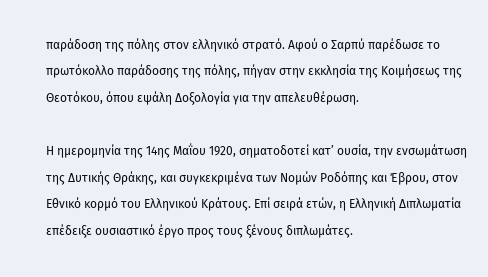παράδοση της πόλης στον ελληνικό στρατό. Αφού ο Σαρπύ παρέδωσε το πρωτόκολλο παράδοσης της πόλης, πήγαν στην εκκλησία της Κοιμήσεως της Θεοτόκου, όπου εψάλη Δοξολογία για την απελευθέρωση.

Η ημερομηνία της 14ης Μαΐου 1920, σηματοδοτεί κατ’ ουσία, την ενσωμάτωση της Δυτικής Θράκης, και συγκεκριμένα των Νομών Ροδόπης και Έβρου, στον Εθνικό κορμό του Ελληνικού Κράτους. Επί σειρά ετών, η Ελληνική Διπλωματία επέδειξε ουσιαστικό έργο προς τους ξένους διπλωμάτες.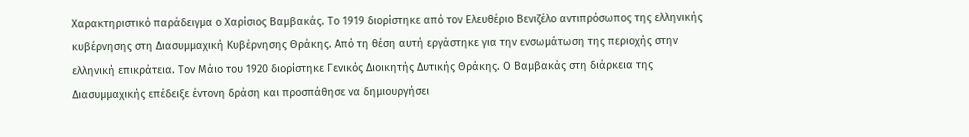Χαρακτηριστικό παράδειγμα ο Χαρίσιος Βαμβακάς. Το 1919 διορίστηκε από τον Ελευθέριο Βενιζέλο αντιπρόσωπος της ελληνικής κυβέρνησης στη Διασυμμαχική Κυβέρνησης Θράκης. Από τη θέση αυτή εργάστηκε για την ενσωμάτωση της περιοχής στην ελληνική επικράτεια. Τον Μάιο του 1920 διορίστηκε Γενικός Διοικητής Δυτικής Θράκης. Ο Βαμβακάς στη διάρκεια της Διασυμμαχικής επέδειξε έντονη δράση και προσπάθησε να δημιουργήσει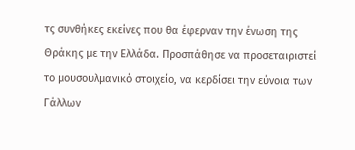τς συνθήκες εκείνες που θα έφερναν την ένωση της Θράκης με την Ελλάδα. Προσπάθησε να προσεταιριστεί το μουσουλμανικό στοιχείο, να κερδίσει την εύνοια των Γάλλων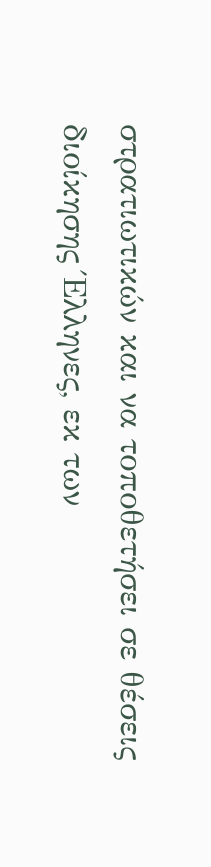στρατιωτικών και να τοποθετήσει σε θέσεις διοίκησης Έλληνες, εκ των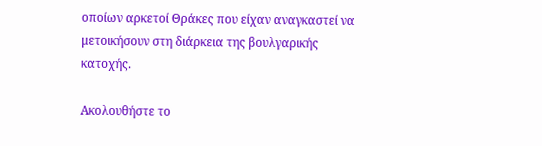οποίων αρκετοί Θράκες που είχαν αναγκαστεί να μετοικήσουν στη διάρκεια της βουλγαρικής κατοχής.

Ακολουθήστε το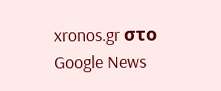xronos.gr στο Google News